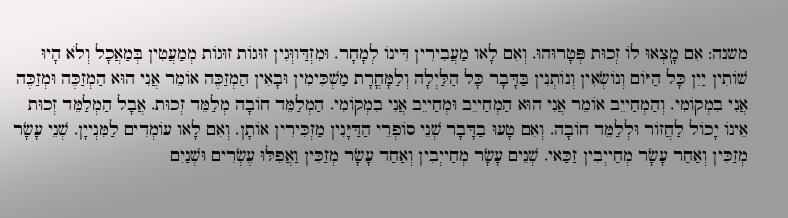משנה: אִם מָֽצְאוּ לוֹ זְכוּת פְּטָרוּהוּ. וְאִם לָאו מַעֲבִירִין דִּינוֹ לְמָחָר. וּמִזְדַּווְּגִין זוּגוֹת זוּגוֹת מְמַעֲטִין בְּמַאֲכָל וְלֹא הָיוּ שׁוֹתִין יַיִן כָּל הַיּוֹם וְנוֹשְׂאִין וְנוֹתְנִין בַּדָּבָר כָּל הַלַּיְלָה וְלַמָּחֳרָת מַשְׁכִּימִין וּבָאִין הַמְזַכֶּה אוֹמֵר אֲנִי הוּא הַמְזַכֶּה וּמְזַכֶּה אֲנִי בִמְקוֹמִי. וְהַמְחַייֵב אוֹמֵר אֲנִי הוּא הַמְחַייֵב וּמְחַייֵב אֲנִי בִמְקוֹמִי. הַמְלַמֵּד חוֹבָה מְלַמֵּד זְכוּת. אֲבָל הַמְלַמֵּד זְכוּת אֵינוֹ יָכוֹל לַחֲזוֹר וּלְלַמֵּד חוֹבָה. וְאִם טָעוּ בַדָּבָר שְׁנֵי סוֹפְרֵי הַדַּיָּנִין מַזְכִּירִין אוֹתָן. וְאִם לָאו עוֹמְדִים לַמִּנְייָן. שְׁנֵי עָשָׂר מְזַכִּין וְאַחַר עָשָׂר מְחַייְבִין זַכַּאי. שְׁנֵים עָשָׂר מְחַייְבִין וְאַחַד עָשָׂר מְזַכִּין וַאֲפִלּוּ עֶשְׂרִים וּשְׁנַיִם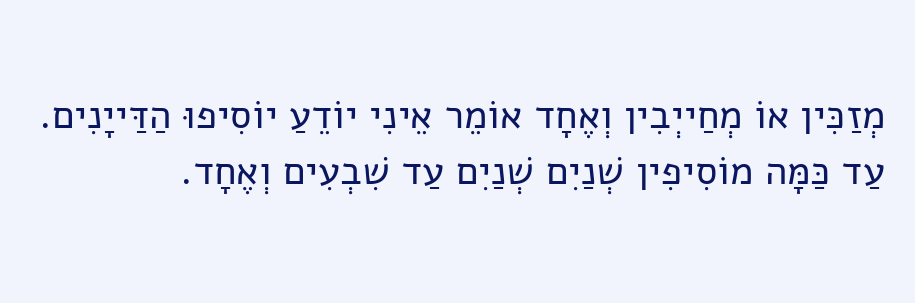מְזַכִּין אוֹ מְחַייְבִין וְאֶחָד אוֹמֵר אֵינִי יוֹדֵעַ יוֹסִיפוּ הַדַּייָנִים. עַד כַּמָּה מוֹסִיפִין שְׁנַיִם שְׁנַיִם עַד שִׁבְעִים וְאֶחָד.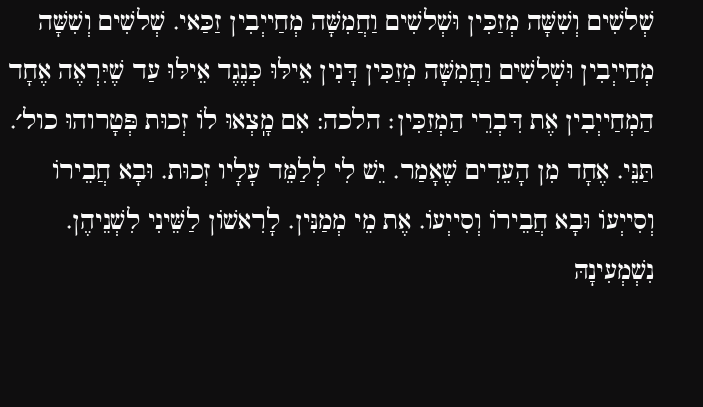שְׁלשִׁים וְשִׁשָּׁה מְזַכִּין וּשְׁלשִׁים וַחֲמִשָּׁה מְחַייְבִין זַכַּאי. שְׁלשִׁים וְשִׁשָּׁה מְחַייְבִין וּשְׁלשִׁים וַחֲמִשָּׁה מְזַכִּין דָּנִין אֵילּוּ כְּנֶגֶד אֵילּוּ עַד שֶׁיִּרְאֶה אֶחָד הַמְחַייְבִין אֶת דִּבְרֵי הַמְזַכִּין׃ הלכה: אִם מָֽצְאוּ לוֹ זְכוּת פְּטָרוהוּ כול׳. תַּנֵּי. אֶחָד מִן הָעֵדִים שֶׁאָמַר. יֵשׁ לִי לְלַמֵּד עָלָיו זְכוּת. וּבָא חֲבֵירוֹ וְסִייְעוֹ וּבָא חֲבֵירוֹ וְסִייְעוֹ. אֶת מֵי מְמַנִּין. לָרִאשׁוֹן לַשֵּׁינִי לִשְׁנֵיהֶן. נִשְׁמְעִינָהּ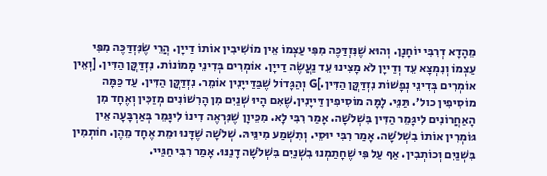מֵהָדָא דְרִבִּי יוֹחָנָן. וְהוּא שֶׁנִּזְדַּכֶּה מִפִּי עַצְמוֹ אֵין מוֹשִׁיבִין אוֹתוֹ דַייָן. הֲרֵי שֶׂנִּזְדַּכֶּה מִפִּי עַצְמוֹ וְנִמְצָא עֵד וְדַייָן לֹא מָצִינוּ עֵד נַעֲשֶׂה דַייָן. אוֹמְרִים בְּדִינֵי מָמוֹנוֹת. נִזְדַּקֲּן הַדִּין. [וְאֵין אוֹמְרִים בְּדִינֵי נְפָשׁוֹת נִזְדַּקֲּן הַדִּין.]G וְהַגָּדוֹל שֶׁבַּדַּייָנִין אוֹמֵר. נִזְדַּקֲּן הַדִּין. עַד כַּמָּה מוֹסִיפִין כול׳. תַּנֵּי. לָמָּה מוֹסִיפִין דַּייָנִין.שֶׁאִם הָיוּ שְׁנַיִם מִן הָרִשׁוֹנִים מְזַכִּין וְאֶחָד מִן הָאַחֲרוֹנִים לִיגָּמֵר הַדִּין בִּשְׁלֹשָׁה. אָמַר רִבִּי לָא. מִכֵּיוָן שֶׁנִּרְאֶה דִינוֹ לִיגָּמֵר בְּאַרְבָּעָה אֵין גּוֹמְרִין אוֹתוֹ בִשְׁלֹשָׁה. אָמַר רִבִּי יוּסֵי. וְתִשְׁמַע מִינֵּיהּ. שְׁלֹשָׁה שֶׁדָּנוּ וּמֵת אֶחָד מֵהֶן. חוֹתְמִין בִּשְׁנַיִם וְכוֹתְבִין. אַף עַל פִּי שֶׁחָתַמְנוּ בִשְׁנַיִם בִּשְׁלֹשָׁה דָנַנּוּ. אָמַר רִבִּי חַגַּיי.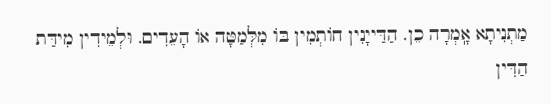מַתְנִיתָא אָֽמְרָה כֵן. הַדַּייָנִין חוֹתְמִין בּוֹ מִלְּמַטָּה אוֹ הָעֵדִים. וּלְמֵידִין מִידַּת הַדִּין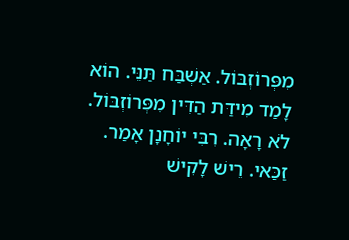מִפְּרוֹזְבּוֹל. אַשְׁבַּח תַּנֵּי. הוֹא לָמַד מִידַּת הַדִּין מִפְּרוֹזְבּוֹל. לֹא רָאָה. רִבִּי יוֹחָנָן אָמַר. זַכַּאי. רֵישׁ לָקִישׁ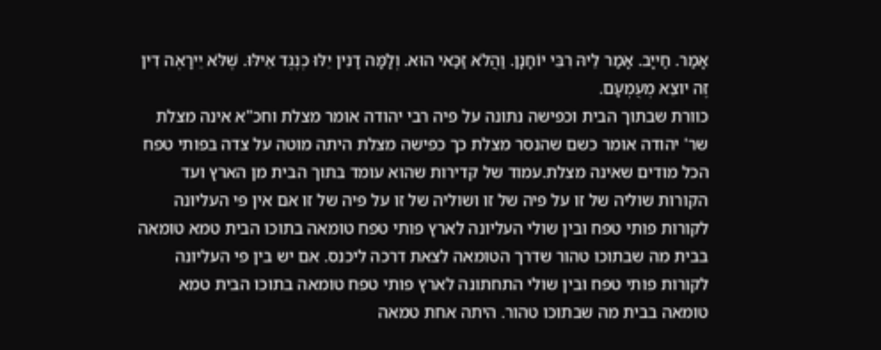אָמַר. חַייָב. אָמַר לֵיהּ רִבִּי יוֹחָנָן. וַהֲלֹא זַכַּאי הוּא. וְלָמָּה דָנִין יֵלּוּ כְנֶגֶד אֵילּוּ. שֶׁלֹּא יֵירָאֶה דִין זֶה יוצֵא מְעֻמְעָם.
כוורת שבתוך הבית וכפישה נתונה על פיה רבי יהודה אומר מצלת וחכ"א אינה מצלת שר' יהודה אומר כשם שהנסר מצלת כך כפישה מצלת היתה מוטה על צדה בפותי טפח הכל מודים שאינה מצלת.עמוד של קדירות שהוא עומד בתוך הבית מן הארץ ועד הקורות שוליה של זו על פיה של זו ושוליה של זו על פיה של זו אם אין פי העליונה לקורות פותי טפח ובין שולי העליונה לארץ פותי טפח טומאה בתוכו הבית טמא טומאה בבית מה שבתוכו טהור שדרך הטומאה לצאת דרכה ליכנס. אם יש בין פי העליונה לקורות פותי טפח ובין שולי התחתונה לארץ פותי טפח טומאה בתוכו הבית טמא טומאה בבית מה שבתוכו טהור. היתה אחת טמאה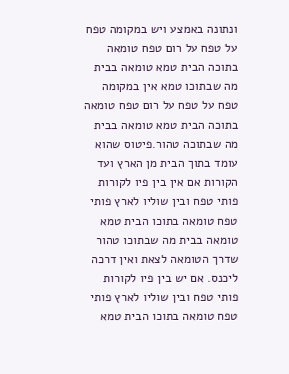ונתונה באמצע ויש במקומה טפח על טפח על רום טפח טומאה בתוכה הבית טמא טומאה בבית מה שבתוכו טמא אין במקומה טפח על טפח על רום טפח טומאה בתוכה הבית טמא טומאה בבית מה שבתוכה טהור.פיטוס שהוא עומד בתוך הבית מן הארץ ועד הקורות אם אין בין פיו לקורות פותי טפח ובין שוליו לארץ פותי טפח טומאה בתוכו הבית טמא טומאה בבית מה שבתוכו טהור שדרך הטומאה לצאת ואין דרכה ליכנס. אם יש בין פיו לקורות פותי טפח ובין שוליו לארץ פותי טפח טומאה בתוכו הבית טמא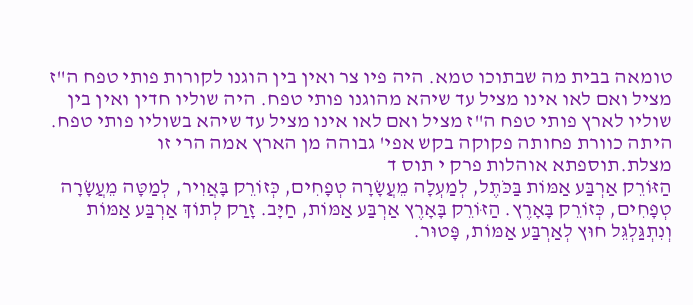טומאה בבית מה שבתוכו טמא. היה פיו צר ואין בין הוגנו לקורות פותי טפח ה"ז מציל ואם לאו אינו מציל עד שיהא מהוגנו פותי טפח. היה שוליו חדין ואין בין שוליו לארץ פותי טפח ה"ז מציל ואם לאו אינו מציל עד שיהא בשוליו פותי טפח. היתה כוורת פחותה פקוקה בקש אפי' גבוהה מן הארץ אמה הרי זו מצלת.תוספתא אוהלות פרק י תוס ד
הַזּוֹרֵק אַרְבַּע אַמּוֹת בַּכֹּתֶל, לְמַעְלָה מֵעֲשָׂרָה טְפָחִים, כְּזוֹרֵק בָּאֲוִיר, לְמַטָּה מֵעֲשָׂרָה טְפָחִים, כְּזוֹרֵק בָּאָרֶץ. הַזּוֹרֵק בָּאָרֶץ אַרְבַּע אַמּוֹת, חַיָּב. זָרַק לְתוֹךְ אַרְבַּע אַמּוֹת וְנִתְגַּלְגֵּל חוּץ לְאַרְבַּע אַמּוֹת, פָּטוּר.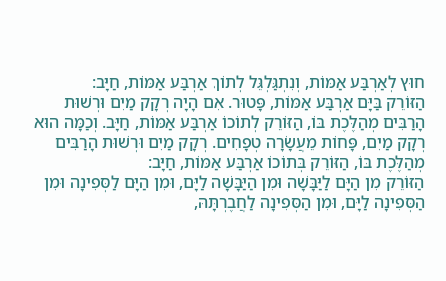חוּץ לְאַרְבַּע אַמּוֹת, וְנִתְגַּלְגֵּל לְתוֹךְ אַרְבַּע אַמּוֹת, חַיָּב:
הַזּוֹרֵק בַּיָּם אַרְבַּע אַמּוֹת, פָּטוּר. אִם הָיָה רְקָק מַיִם וּרְשׁוּת הָרַבִּים מְהַלֶּכֶת בּוֹ, הַזּוֹרֵק לְתוֹכוֹ אַרְבַּע אַמּוֹת, חַיָּב. וְכַמָּה הוּא רְקָק מַיִם, פָּחוֹת מֵעֲשָׂרָה טְפָחִים. רְקָק מַיִם וּרְשׁוּת הָרַבִּים מְהַלֶּכֶת בּוֹ, הַזּוֹרֵק בְּתוֹכוֹ אַרְבַּע אַמּוֹת, חַיָּב:
הַזּוֹרֵק מִן הַיָּם לַיַּבָּשָׁה וּמִן הַיַּבָּשָׁה לַיָּם, וּמִן הַיָּם לַסְּפִינָה וּמִן הַסְּפִינָה לַיָּם, וּמִן הַסְּפִינָה לַחֲבֶרְתָּהּ,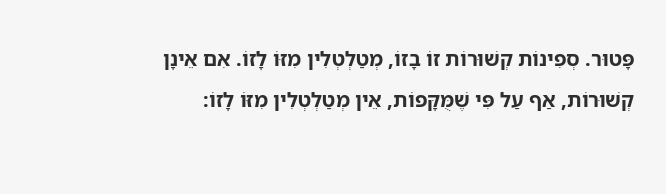פָּטוּר. סְפִינוֹת קְשׁוּרוֹת זוֹ בָזוֹ, מְטַלְטְלִין מִזּוֹ לָזוֹ. אִם אֵינָן קְשׁוּרוֹת, אַף עַל פִּי שֶׁמֻּקָּפוֹת, אֵין מְטַלְטְלִין מִזּוֹ לָזוֹ: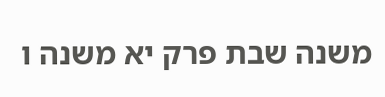משנה שבת פרק יא משנה ו